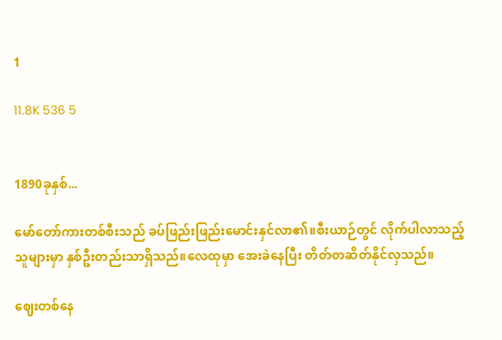1

11.8K 536 5


1890ခုနှစ်...

မော်တော်ကားတစ်စီးသည် ခပ်ဖြည်းဖြည်းမောင်းနှင်လာ၏။စီးယာဉ်တွင် လိုက်ပါလာသည့် သူများမှာ နှစ်ဦးတည်းသာရှိသည်။လေထုမှာ အေးခဲနေပြီး တိတ်တဆိတ်နိုင်လှသည်။

ဈေးတစ်နေ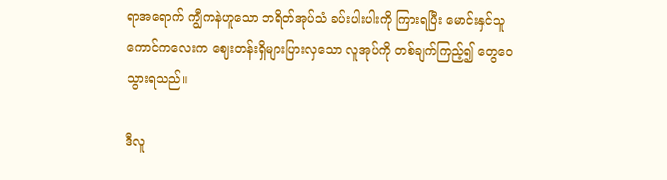ရာအရောက် ကျွီကနဲဟူသော ဘရိတ်အုပ်သံ ခပ်းပါးပါးကို ကြားရပြီး မောင်းနှင်သူကောင်ကလေးက ဈေးတန်းရှိများပြားလှသော လူအုပ်ကို တစ်ချက်ကြည့်၍ တွေဝေသွားရသည်။

ဒီလူ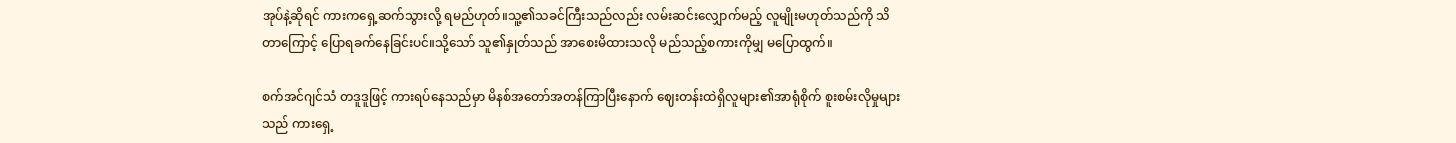အုပ်နဲ့ဆိုရင် ကားကရှေ့ဆက်သွားလို့ ရမည်ဟုတ်။သူ့၏သခင်ကြီးသည်လည်း လမ်းဆင်းလျှောက်မည့် လူမျိုးမဟုတ်သည်ကို သိတာကြောင့် ပြောရခက်နေခြင်းပင်။သို့သော် သူ၏နှုတ်သည် အာစေးမိထားသလို မည်သည့်စကားကိုမျှ မပြောထွက်။

စက်အင်ဂျင်သံ တဒူဒူဖြင့် ကားရပ်နေသည်မှာ မိနစ်အတော်အတန်ကြာပြီးနောက် ဈေးတန်းထဲရှိလူများ၏အာရုံစိုက် စူးစမ်းလိုမှုများသည် ကားရှေ့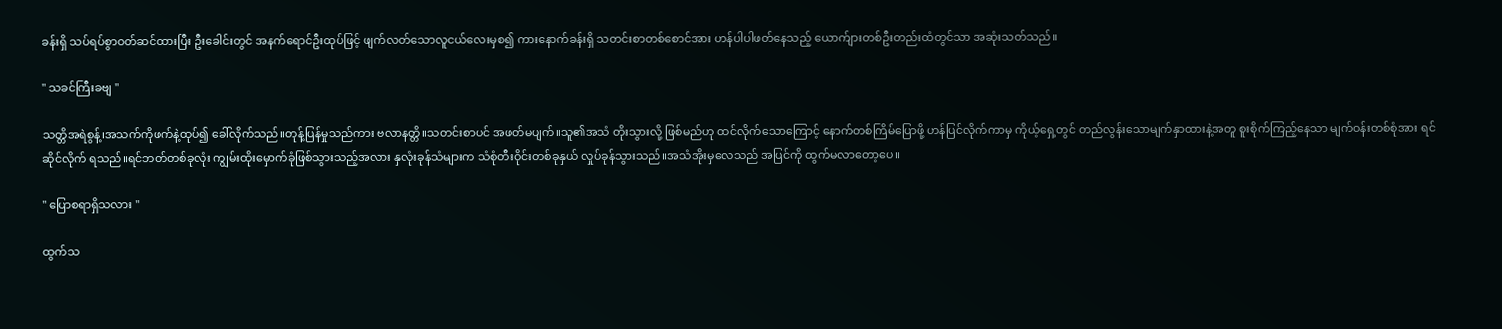ခန်းရှိ သပ်ရပ်စွာဝတ်ဆင်ထားပြီး ဦးခေါင်းတွင် အနက်ရောင်ဦးထုပ်ဖြင့် ဖျက်လတ်သောလူငယ်လေးမှစ၍ ကားနောက်ခန်းရှိ သတင်းစာတစ်စောင်အား ဟန်ပါပါဖတ်နေသည့် ယောက်ျားတစ်ဦးတည်းထံတွင်သာ အဆုံးသတ်သည်။

" သခင်ကြီးခဗျ "

သတ္တိအရဲစွန့်၊အသက်ကိုဖက်နဲ့ထုပ်၍ ခေါ်လိုက်သည်။တုန့်ပြန်မှုသည်ကား ဗလာနတ္တိ။သတင်းစာပင် အဖတ်မပျက်။သူ၏အသံ တိုးသွားလို့ ဖြစ်မည်ဟု ထင်လိုက်သောကြောင့် နောက်တစ်ကြိမ်ပြောဖို့ ဟန်ပြင်လိုက်ကာမှ ကိုယ့်ရှေ့တွင် တည်လွန်းသောမျက်နှာထားနဲ့အတူ စူးစိုက်ကြည့်နေသာ မျက်ဝန်းတစ်စုံအား ရင်ဆိုင်လိုက် ရသည်။ရင်ဘတ်တစ်ခုလုံး ကျွမ်းထိုးမှောက်ခုံဖြစ်သွားသည့်အလား နှလုံးခုန်သံများက သံစုံတီးဝိုင်းတစ်ခုနှယ် လှုပ်ခုန်သွားသည်။အသံအိုးမှလေသည် အပြင်ကို ထွက်မလာတော့ပေ။

" ပြောစရာရှိသလား "

ထွက်သ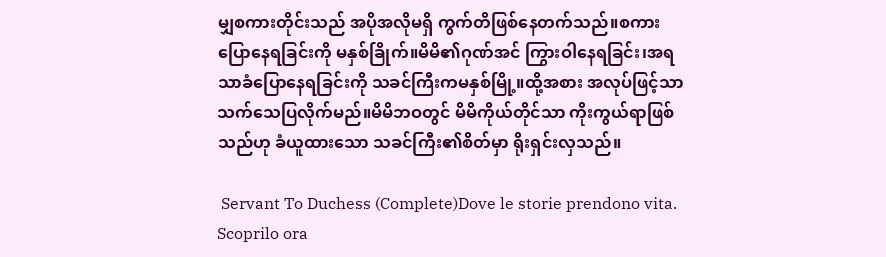မျှစကားတိုင်းသည် အပိုအလိုမရှိ ကွက်တိဖြစ်နေတက်သည်။စကားပြောနေရခြင်းကို မနှစ်ခြိုက်။မိမိ၏ဂုဏ်အင် ကြွားဝါနေရခြင်း၊အရသာခံပြောနေရခြင်းကို သခင်ကြီးကမနှစ်မြို့။ထို့အစား အလုပ်ဖြင့်သာ သက်သေပြလိုက်မည်။မိမိဘဝတွင် မိမိကိုယ်တိုင်သာ ကိုးကွယ်ရာဖြစ်သည်ဟု ခံယူထားသော သခင်ကြီး၏စိတ်မှာ ရိုးရှင်းလှသည်။

 Servant To Duchess (Complete)Dove le storie prendono vita. Scoprilo ora